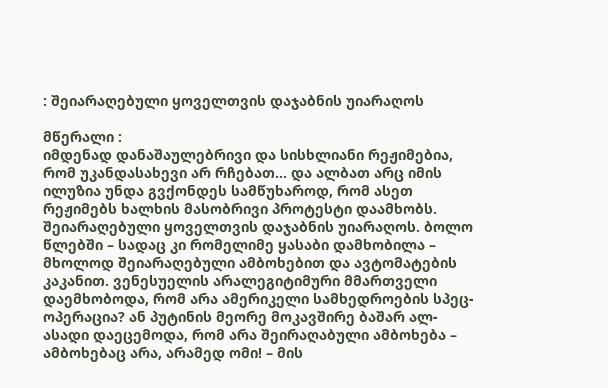: შეიარაღებული ყოველთვის დაჯაბნის უიარაღოს

მწერალი :
იმდენად დანაშაულებრივი და სისხლიანი რეჟიმებია, რომ უკანდასახევი არ რჩებათ… და ალბათ არც იმის ილუზია უნდა გვქონდეს სამწუხაროდ, რომ ასეთ რეჟიმებს ხალხის მასობრივი პროტესტი დაამხობს. შეიარაღებული ყოველთვის დაჯაბნის უიარაღოს. ბოლო წლებში – სადაც კი რომელიმე ყასაბი დამხობილა – მხოლოდ შეიარაღებული ამბოხებით და ავტომატების კაკანით. ვენესუელის არალეგიტიმური მმართველი დაემხობოდა, რომ არა ამერიკელი სამხედროების სპეც-ოპერაცია? ან პუტინის მეორე მოკავშირე ბაშარ ალ-ასადი დაეცემოდა, რომ არა შეირაღაბული ამბოხება – ამბოხებაც არა, არამედ ომი! – მის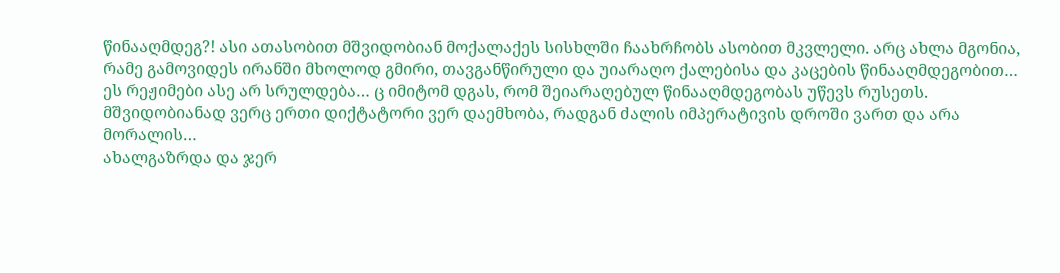წინააღმდეგ?! ასი ათასობით მშვიდობიან მოქალაქეს სისხლში ჩაახრჩობს ასობით მკვლელი. არც ახლა მგონია, რამე გამოვიდეს ირანში მხოლოდ გმირი, თავგანწირული და უიარაღო ქალებისა და კაცების წინააღმდეგობით… ეს რეჟიმები ასე არ სრულდება… ც იმიტომ დგას, რომ შეიარაღებულ წინააღმდეგობას უწევს რუსეთს. მშვიდობიანად ვერც ერთი დიქტატორი ვერ დაემხობა, რადგან ძალის იმპერატივის დროში ვართ და არა მორალის…
ახალგაზრდა და ჯერ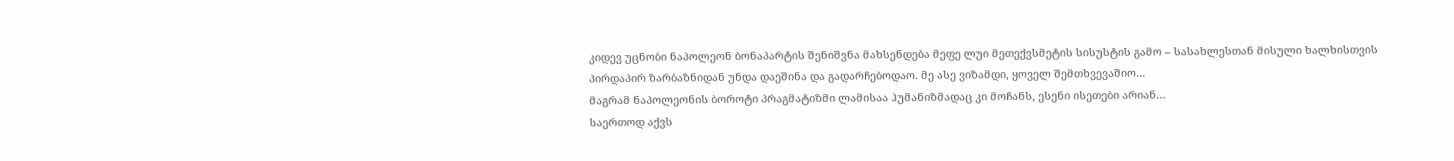კიდევ უცნობი ნაპოლეონ ბონაპარტის შენიშვნა მახსენდება მეფე ლუი მეთექვსმეტის სისუსტის გამო – სასახლესთან მისული ხალხისთვის პირდაპირ ზარბაზნიდან უნდა დაეშინა და გადარჩებოდაო. მე ასე ვიზამდი, ყოველ შემთხვევაშიო…
მაგრამ ნაპოლეონის ბოროტი პრაგმატიზმი ლამისაა ჰუმანიზმადაც კი მოჩანს, ესენი ისეთები არიან…
საერთოდ აქვს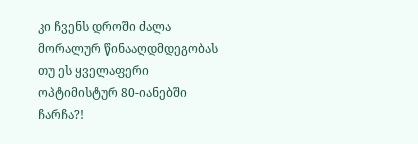კი ჩვენს დროში ძალა მორალურ წინააღდმდეგობას თუ ეს ყველაფერი ოპტიმისტურ 80-იანებში ჩარჩა?!